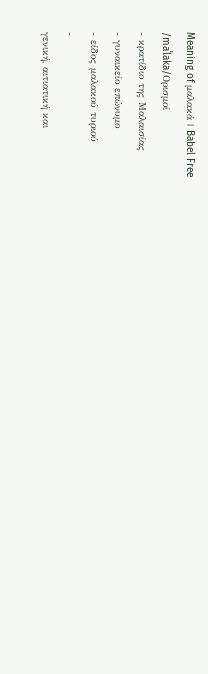Meaning of μαλακά | Babel Free
/maˈlaka/Ορισμοί
- κρατίδιο της Μαλαισίας
- γυναικείο επώνυμο
- είδος μαλακού τυριού
-
γενική, αιτιατική και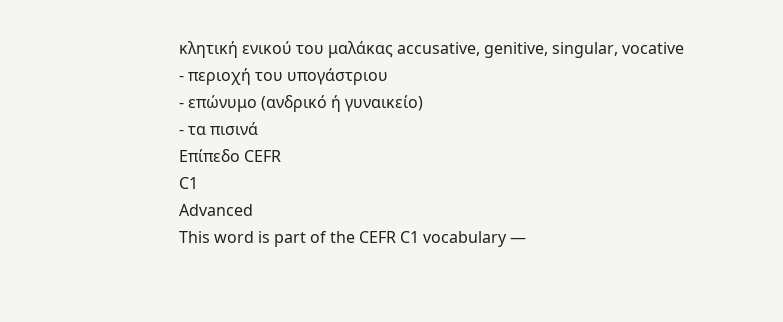κλητική ενικού του μαλάκας accusative, genitive, singular, vocative
- περιοχή του υπογάστριου
- επώνυμο (ανδρικό ή γυναικείο)
- τα πισινά
Επίπεδο CEFR
C1
Advanced
This word is part of the CEFR C1 vocabulary —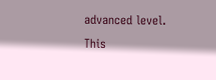advanced level.
This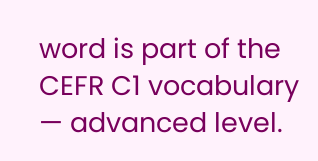word is part of the CEFR C1 vocabulary — advanced level.